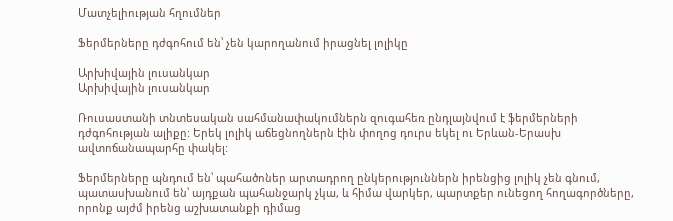Մատչելիության հղումներ

Ֆերմերները դժգոհում են՝ չեն կարողանում իրացնել լոլիկը

Արխիվային լուսանկար
Արխիվային լուսանկար

Ռուսաստանի տնտեսական սահմանափակումներն զուգահեռ ընդլայնվում է ֆերմերների դժգոհության ալիքը: Երեկ լոլիկ աճեցնողներն էին փողոց դուրս եկել ու Երևան-Երասխ ավտոճանապարհը փակել:

Ֆերմերները պնդում են՝ պահածոներ արտադրող ընկերություններն իրենցից լոլիկ չեն գնում, պատասխանում են՝ այդքան պահանջարկ չկա, և հիմա վարկեր, պարտքեր ունեցող հողագործները, որոնք այժմ իրենց աշխատանքի դիմաց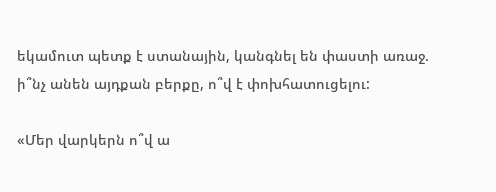եկամուտ պետք է ստանային, կանգնել են փաստի առաջ. ի՞նչ անեն այդքան բերքը, ո՞վ է փոխհատուցելու:

«Մեր վարկերն ո՞վ ա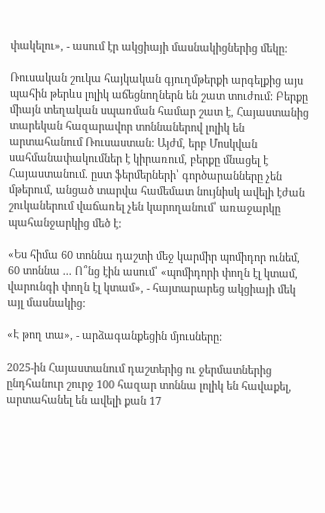փակելու», - ասում էր ակցիայի մասնակիցներից մեկը:

Ռուսական շուկա հայկական գյուղմթերքի արգելքից այս պահին թերևս լոլիկ աճեցնողներն են շատ տուժում: Բերքը միայն տեղական սպառման համար շատ է, Հայաստանից տարեկան հազարավոր տոննաներով լոլիկ են արտահանում Ռուսաստան: Այժմ, երբ Մոսկվան սահմանափակումներ է կիրառում, բերքը մնացել է Հայաստանում. ըստ ֆերմերների՝ գործարանները չեն մթերում, անցած տարվա համեմատ նույնիսկ ավելի էժան շուկաներում վաճառել չեն կարողանում՝ առաջարկը պահանջարկից մեծ է:

«Ես հիմա 60 տոննա դաշտի մեջ կարմիր պոմիդոր ունեմ, 60 տոննա ... Ո՞նց էին ասում՝ «պոմիդորի փողն էլ կտամ, վարունգի փողն էլ կտամ», - հայտարարեց ակցիայի մեկ այլ մասնակից:

«Է թող տա», - արձագանքեցին մյուսները:

2025-ին Հայաստանում դաշտերից ու ջերմատներից ընդհանուր շուրջ 100 հազար տոննա լոլիկ են հավաքել, արտահանել են ավելի քան 17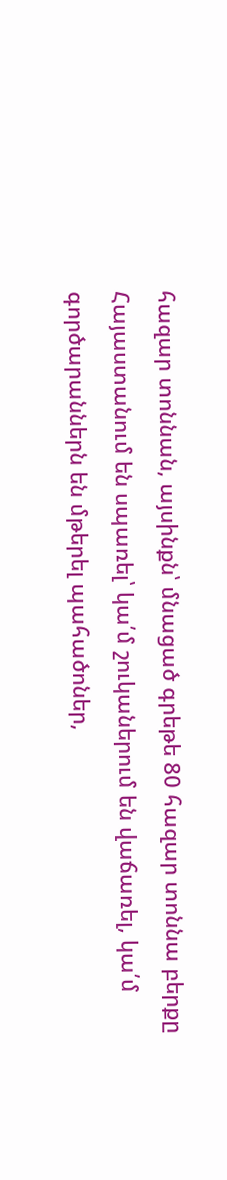հազար տոննան, այսինքն՝ մնացած գրեթե 80 հազար տոննա բերքը Հայաստանում են սպառել՝ կա՛մ շուկաներում են վաճառել, կա՛մ գործարաններն են մթերել պահածոներ,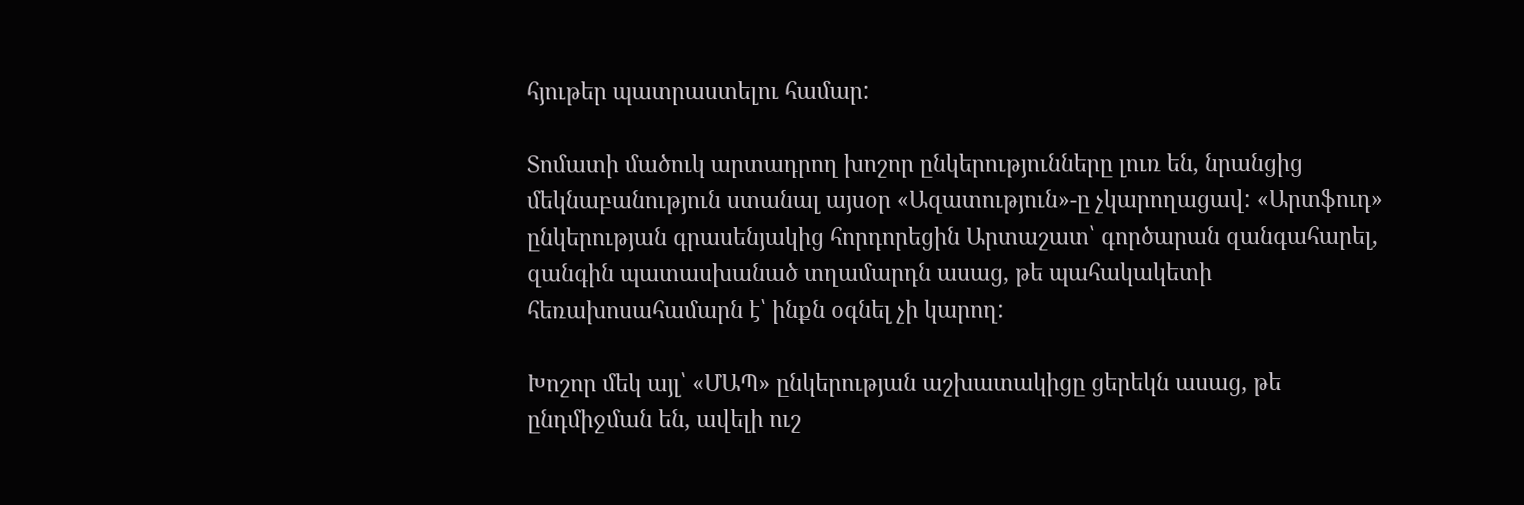հյութեր պատրաստելու համար:

Տոմատի մածուկ արտադրող խոշոր ընկերությունները լուռ են, նրանցից մեկնաբանություն ստանալ այսօր «Ազատություն»-ը չկարողացավ: «Արտֆուդ» ընկերության գրասենյակից հորդորեցին Արտաշատ՝ գործարան զանգահարել, զանգին պատասխանած տղամարդն ասաց, թե պահակակետի հեռախոսահամարն է՝ ինքն օգնել չի կարող:

Խոշոր մեկ այլ՝ «ՄԱՊ» ընկերության աշխատակիցը ցերեկն ասաց, թե ընդմիջման են, ավելի ուշ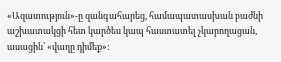«Ազատություն»-ը զանգահարեց, համապատասխան բաժնի աշխատակցի հետ կարծես կապ հաստատել չկարողացան, ասացին՝ «վաղը դիմեք»: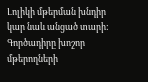Լոլիկի մթերման խնդիր կար նաև անցած տարի: Գործադիրը խոշոր մթերողների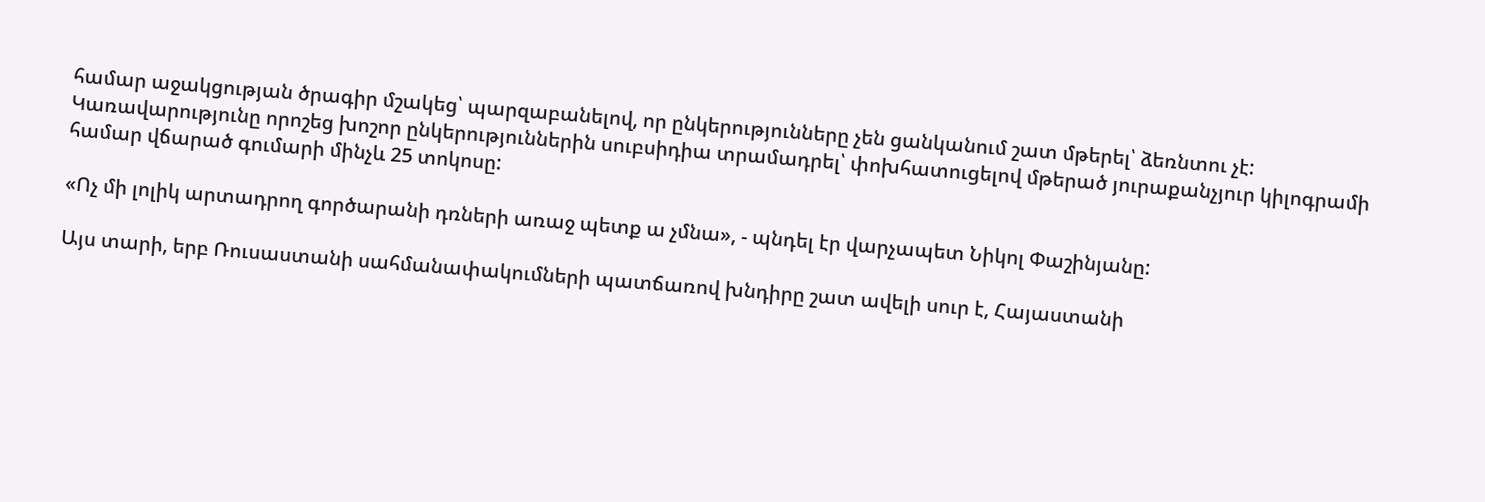համար աջակցության ծրագիր մշակեց՝ պարզաբանելով, որ ընկերությունները չեն ցանկանում շատ մթերել՝ ձեռնտու չէ: Կառավարությունը որոշեց խոշոր ընկերություններին սուբսիդիա տրամադրել՝ փոխհատուցելով մթերած յուրաքանչյուր կիլոգրամի համար վճարած գումարի մինչև 25 տոկոսը:

«Ոչ մի լոլիկ արտադրող գործարանի դռների առաջ պետք ա չմնա», - պնդել էր վարչապետ Նիկոլ Փաշինյանը:

Այս տարի, երբ Ռուսաստանի սահմանափակումների պատճառով խնդիրը շատ ավելի սուր է, Հայաստանի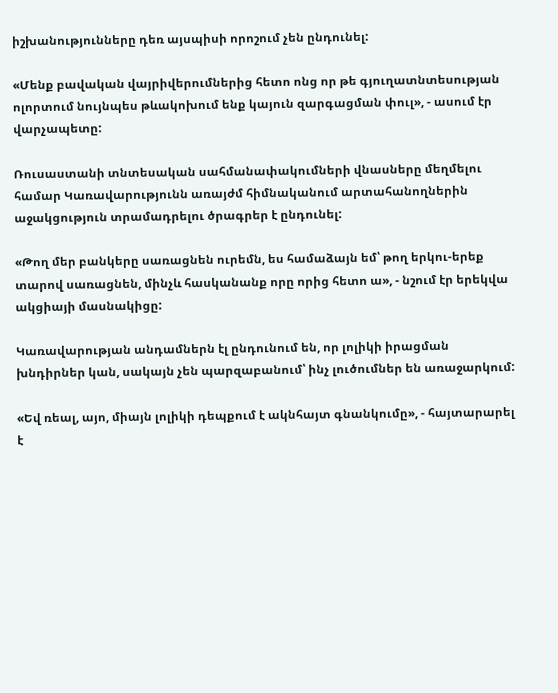իշխանությունները դեռ այսպիսի որոշում չեն ընդունել:

«Մենք բավական վայրիվերումներից հետո ոնց որ թե գյուղատնտեսության ոլորտում նույնպես թևակոխում ենք կայուն զարգացման փուլ», - ասում էր վարչապետը:

Ռուսաստանի տնտեսական սահմանափակումների վնասները մեղմելու համար Կառավարությունն առայժմ հիմնականում արտահանողներին աջակցություն տրամադրելու ծրագրեր է ընդունել:

«Թող մեր բանկերը սառացնեն ուրեմն, ես համաձայն եմ՝ թող երկու-երեք տարով սառացնեն, մինչև հասկանանք որը որից հետո ա», - նշում էր երեկվա ակցիայի մասնակիցը:

Կառավարության անդամներն էլ ընդունում են, որ լոլիկի իրացման խնդիրներ կան, սակայն չեն պարզաբանում՝ ինչ լուծումներ են առաջարկում:

«Եվ ռեալ, այո, միայն լոլիկի դեպքում է ակնհայտ գնանկումը», - հայտարարել է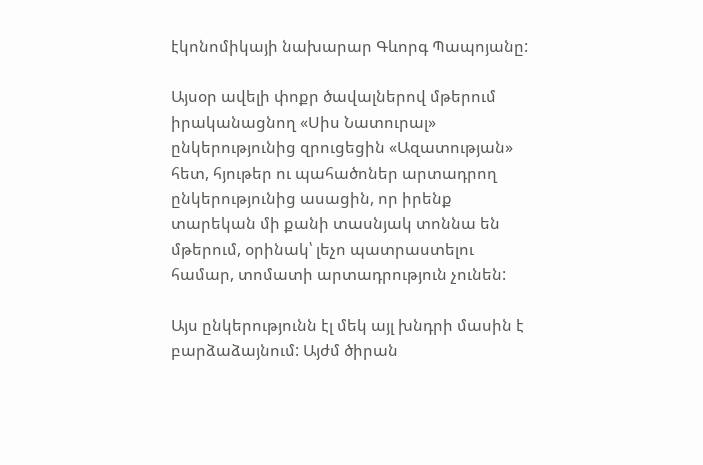էկոնոմիկայի նախարար Գևորգ Պապոյանը:

Այսօր ավելի փոքր ծավալներով մթերում իրականացնող «Սիս Նատուրալ» ընկերությունից զրուցեցին «Ազատության» հետ, հյութեր ու պահածոներ արտադրող ընկերությունից ասացին, որ իրենք տարեկան մի քանի տասնյակ տոննա են մթերում, օրինակ՝ լեչո պատրաստելու համար, տոմատի արտադրություն չունեն:

Այս ընկերությունն էլ մեկ այլ խնդրի մասին է բարձաձայնում: Այժմ ծիրան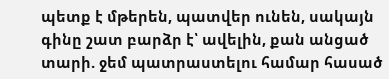պետք է մթերեն, պատվեր ունեն, սակայն գինը շատ բարձր է՝ ավելին, քան անցած տարի. ջեմ պատրաստելու համար հասած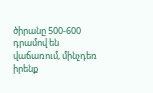ծիրանը 500-600 դրամով են վաճառում, մինչդեռ իրենք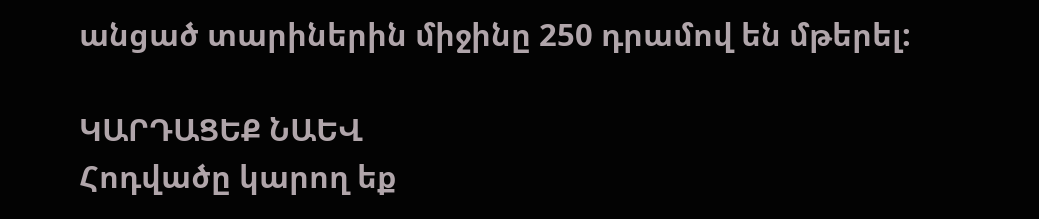անցած տարիներին միջինը 250 դրամով են մթերել:

ԿԱՐԴԱՑԵՔ ՆԱԵՎ
Հոդվածը կարող եք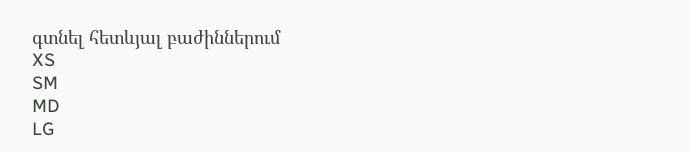գտնել հետևյալ բաժիններում
XS
SM
MD
LG